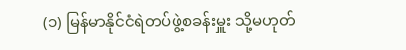(၁) မြန်မာနိုင်ငံရဲတပ်ဖွဲ့စခန်းမှူး သို့မဟုတ်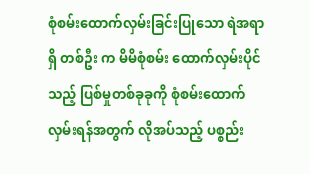စုံစမ်းထောက်လှမ်းခြင်းပြုသော ရဲအရာရှိ တစ်ဦး က မိမိစုံစမ်း ထောက်လှမ်းပိုင်သည့် ပြစ်မှုတစ်ခုခုကို စုံစမ်းထောက်လှမ်းရန်အတွက် လိုအပ်သည့် ပစ္စည်း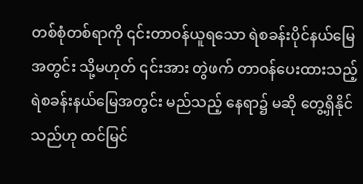တစ်စုံတစ်ရာကို ၎င်းတာဝန်ယူရသော ရဲစခန်းပိုင်နယ်မြေအတွင်း သို့မဟုတ် ၎င်းအား တွဲဖက် တာဝန်ပေးထားသည့် ရဲစခန်းနယ်မြေအတွင်း မည်သည့် နေရာ၌ မဆို တွေ့ရှိနိုင်သည်ဟု ထင်မြင်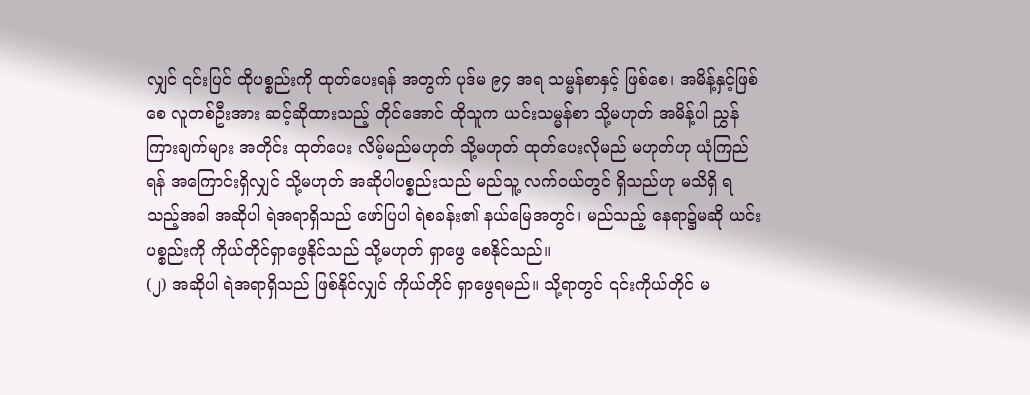လျှင် ၎င်းပြင် ထိုပစ္စည်းကို ထုတ်ပေးရန် အတွက် ပုဒ်မ ၉၄ အရ သမ္မန်စာနှင့် ဖြစ်စေ၊ အမိန့်နှင့်ဖြစ်စေ လူတစ်ဦးအား ဆင့်ဆိုထားသည့် တိုင်အောင် ထိုသူက ယင်းသမ္မန်စာ သို့မဟုတ် အမိန့်ပါ ညွှန်ကြားချက်များ အတိုင်း ထုတ်ပေး လိမ့်မည်မဟုတ် သို့မဟုတ် ထုတ်ပေးလိုမည် မဟုတ်ဟု ယုံကြည်ရန် အကြောင်းရှိလျှင် သို့မဟုတ် အဆိုပါပစ္စည်းသည် မည်သူ့ လက်ဝယ်တွင် ရှိသည်ဟု မသိရှိ ရသည့်အခါ အဆိုပါ ရဲအရာရှိသည် ဖော်ပြပါ ရဲစခန်း၏ နယ်မြေအတွင်၊ မည်သည့် နေရာ၌မဆို ယင်းပစ္စည်းကို ကိုယ်တိုင်ရှာဖွေနိုင်သည် သို့မဟုတ် ရှာဖွေ စေနိုင်သည်။
(၂) အဆိုပါ ရဲအရာရှိသည် ဖြစ်နိုင်လျှင် ကိုယ်တိုင် ရှာဖွေရမည်။ သို့ရာတွင် ၎င်းကိုယ်တိုင် မ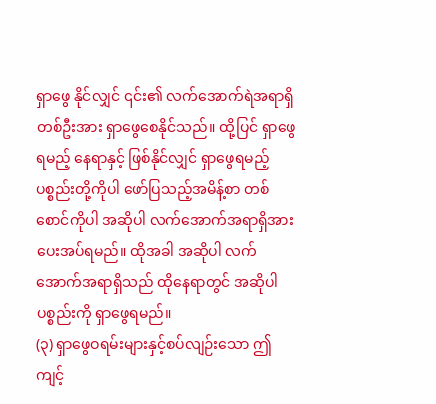ရှာဖွေ နိုင်လျှင် ၎င်း၏ လက်အောက်ရဲအရာရှိတစ်ဦးအား ရှာဖွေစေနိုင်သည်။ ထို့ပြင် ရှာဖွေရမည့် နေရာနှင့် ဖြစ်နိုင်လျှင် ရှာဖွေရမည့်ပစ္စည်းတို့ကိုပါ ဖော်ပြသည့်အမိန့်စာ တစ်စောင်ကိုပါ အဆိုပါ လက်အောက်အရာရှိအား ပေးအပ်ရမည်။ ထိုအခါ အဆိုပါ လက်အောက်အရာရှိသည် ထိုနေရာတွင် အဆိုပါပစ္စည်းကို ရှာဖွေရမည်။
(၃) ရှာဖွေဝရမ်းများနှင့်စပ်လျဉ်းသော ဤကျင့်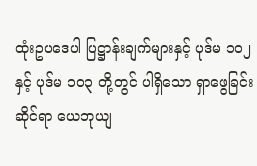ထုံးဥပဒေပါ ပြဋ္ဌာန်းချက်များနှင့် ပုဒ်မ ၁ဝ၂ နှင့် ပုဒ်မ ၁ဝ၃ တို့တွင် ပါရှိသော ရှာဖွေခြင်းဆိုင်ရာ ယေဘုယျ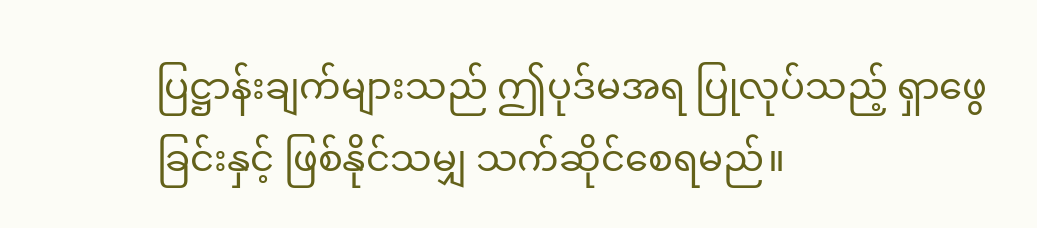ပြဋ္ဌာန်းချက်များသည် ဤပုဒ်မအရ ပြုလုပ်သည့် ရှာဖွေခြင်းနှင့် ဖြစ်နိုင်သမျှ သက်ဆိုင်စေရမည်။